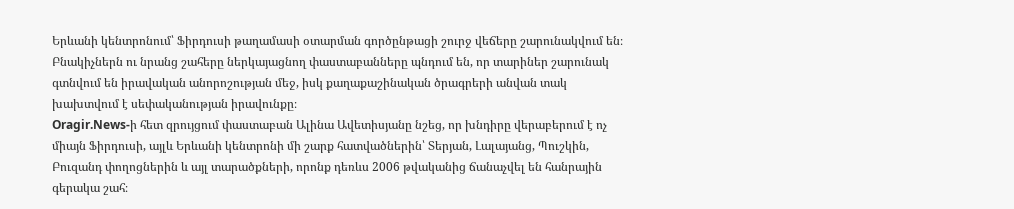Երևանի կենտրոնում՝ Ֆիրդուսի թաղամասի օտարման գործընթացի շուրջ վեճերը շարունակվում են։ Բնակիչներն ու նրանց շահերը ներկայացնող փաստաբանները պնդում են, որ տարիներ շարունակ գտնվում են իրավական անորոշության մեջ, իսկ քաղաքաշինական ծրագրերի անվան տակ խախտվում է սեփականության իրավունքը։
Oragir.News-ի հետ զրույցում փաստաբան Ալինա Ավետիսյանը նշեց, որ խնդիրը վերաբերում է ոչ միայն Ֆիրդուսի, այլև Երևանի կենտրոնի մի շարք հատվածներին՝ Տերյան, Լալայանց, Պուշկին, Բուզանդ փողոցներին և այլ տարածքների, որոնք դեռևս 2006 թվականից ճանաչվել են հանրային գերակա շահ։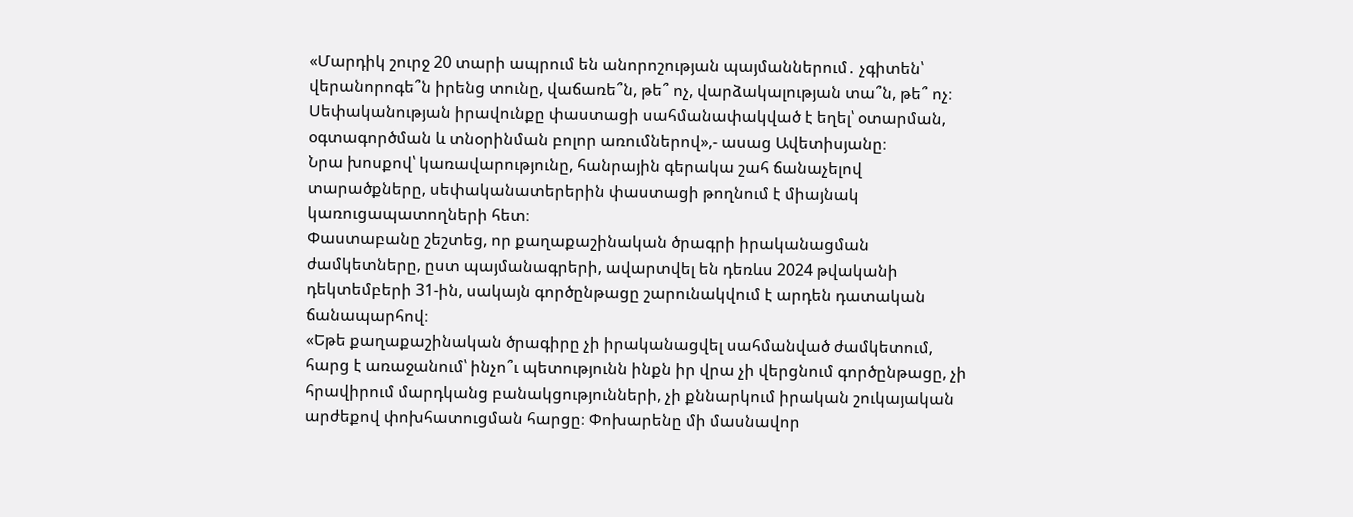«Մարդիկ շուրջ 20 տարի ապրում են անորոշության պայմաններում․ չգիտեն՝ վերանորոգե՞ն իրենց տունը, վաճառե՞ն, թե՞ ոչ, վարձակալության տա՞ն, թե՞ ոչ։ Սեփականության իրավունքը փաստացի սահմանափակված է եղել՝ օտարման, օգտագործման և տնօրինման բոլոր առումներով»,- ասաց Ավետիսյանը։
Նրա խոսքով՝ կառավարությունը, հանրային գերակա շահ ճանաչելով տարածքները, սեփականատերերին փաստացի թողնում է միայնակ կառուցապատողների հետ։
Փաստաբանը շեշտեց, որ քաղաքաշինական ծրագրի իրականացման ժամկետները, ըստ պայմանագրերի, ավարտվել են դեռևս 2024 թվականի դեկտեմբերի 31-ին, սակայն գործընթացը շարունակվում է արդեն դատական ճանապարհով։
«Եթե քաղաքաշինական ծրագիրը չի իրականացվել սահմանված ժամկետում, հարց է առաջանում՝ ինչո՞ւ պետությունն ինքն իր վրա չի վերցնում գործընթացը, չի հրավիրում մարդկանց բանակցությունների, չի քննարկում իրական շուկայական արժեքով փոխհատուցման հարցը։ Փոխարենը մի մասնավոր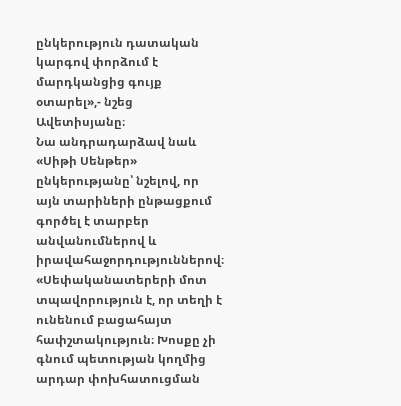ընկերություն դատական կարգով փորձում է մարդկանցից գույք օտարել»,- նշեց Ավետիսյանը։
Նա անդրադարձավ նաև «Սիթի Սենթեր» ընկերությանը՝ նշելով, որ այն տարիների ընթացքում գործել է տարբեր անվանումներով և իրավահաջորդություններով։
«Սեփականատերերի մոտ տպավորություն է, որ տեղի է ունենում բացահայտ հափշտակություն։ Խոսքը չի գնում պետության կողմից արդար փոխհատուցման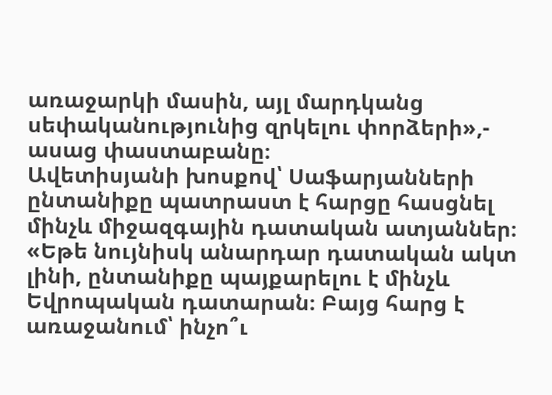առաջարկի մասին, այլ մարդկանց սեփականությունից զրկելու փորձերի»,- ասաց փաստաբանը։
Ավետիսյանի խոսքով՝ Սաֆարյանների ընտանիքը պատրաստ է հարցը հասցնել մինչև միջազգային դատական ատյաններ։
«Եթե նույնիսկ անարդար դատական ակտ լինի, ընտանիքը պայքարելու է մինչև Եվրոպական դատարան։ Բայց հարց է առաջանում՝ ինչո՞ւ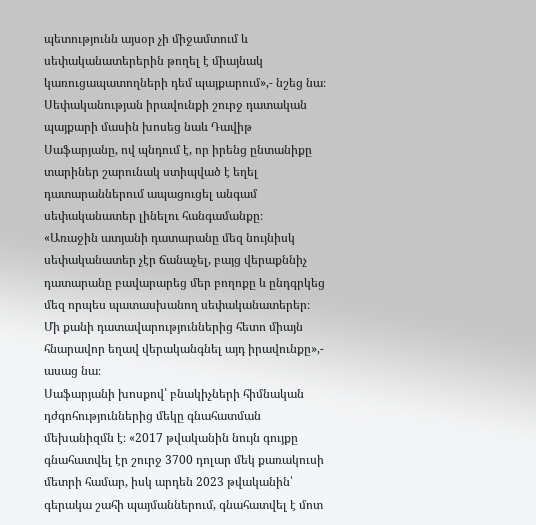պետությունն այսօր չի միջամտում և սեփականատերերին թողել է միայնակ կառուցապատողների դեմ պայքարում»,- նշեց նա։
Սեփականության իրավունքի շուրջ դատական պայքարի մասին խոսեց նաև Դավիթ Սաֆարյանը, ով պնդում է, որ իրենց ընտանիքը տարիներ շարունակ ստիպված է եղել դատարաններում ապացուցել անգամ սեփականատեր լինելու հանգամանքը։
«Առաջին ատյանի դատարանը մեզ նույնիսկ սեփականատեր չէր ճանաչել, բայց վերաքննիչ դատարանը բավարարեց մեր բողոքը և ընդգրկեց մեզ որպես պատասխանող սեփականատերեր։ Մի քանի դատավարություններից հետո միայն հնարավոր եղավ վերականգնել այդ իրավունքը»,- ասաց նա։
Սաֆարյանի խոսքով՝ բնակիչների հիմնական դժգոհություններից մեկը գնահատման մեխանիզմն է։ «2017 թվականին նույն գույքը գնահատվել էր շուրջ 3700 դոլար մեկ քառակուսի մետրի համար, իսկ արդեն 2023 թվականին՝ գերակա շահի պայմաններում, գնահատվել է մոտ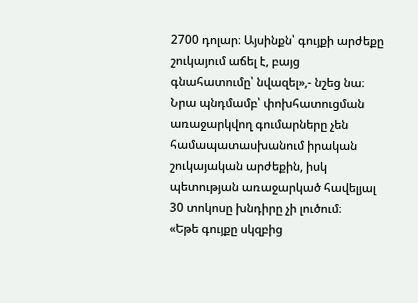2700 դոլար։ Այսինքն՝ գույքի արժեքը շուկայում աճել է, բայց գնահատումը՝ նվազել»,- նշեց նա։
Նրա պնդմամբ՝ փոխհատուցման առաջարկվող գումարները չեն համապատասխանում իրական շուկայական արժեքին, իսկ պետության առաջարկած հավելյալ 30 տոկոսը խնդիրը չի լուծում։
«Եթե գույքը սկզբից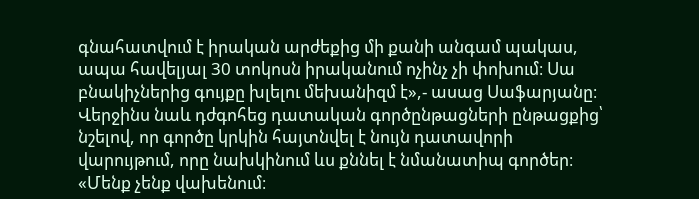գնահատվում է իրական արժեքից մի քանի անգամ պակաս, ապա հավելյալ 30 տոկոսն իրականում ոչինչ չի փոխում։ Սա բնակիչներից գույքը խլելու մեխանիզմ է»,- ասաց Սաֆարյանը։
Վերջինս նաև դժգոհեց դատական գործընթացների ընթացքից՝ նշելով, որ գործը կրկին հայտնվել է նույն դատավորի վարույթում, որը նախկինում ևս քննել է նմանատիպ գործեր։ «Մենք չենք վախենում։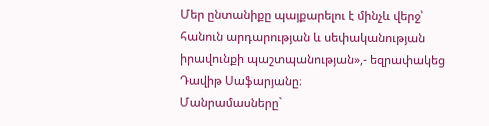Մեր ընտանիքը պայքարելու է մինչև վերջ՝ հանուն արդարության և սեփականության իրավունքի պաշտպանության»,- եզրափակեց Դավիթ Սաֆարյանը։
Մանրամասները`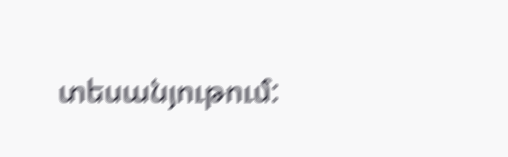տեսանյութում: